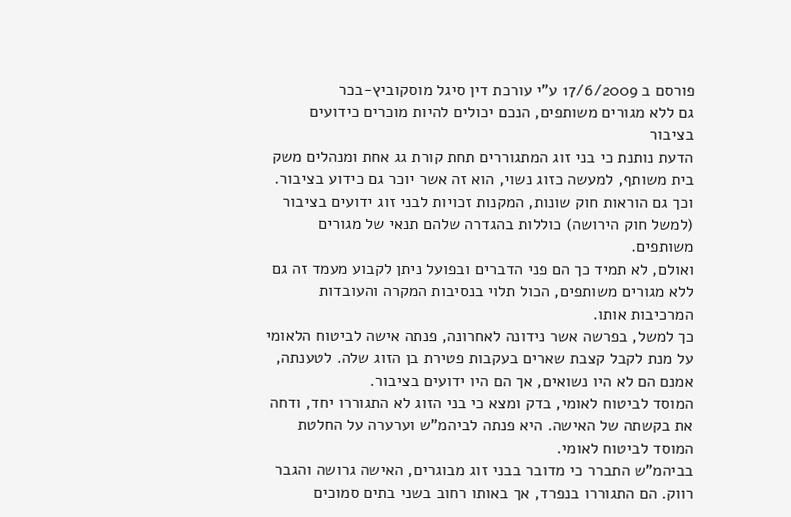פורסם ב 17/6/2009 ע"י עורכת דין סיגל מוסקוביץ-בכר
גם ללא מגורים משותפים, הנכם יכולים להיות מוכרים כידועים בציבור
הדעת נותנת כי בני זוג המתגוררים תחת קורת גג אחת ומנהלים משק בית משותף, למעשה כזוג נשוי, הוא זה אשר יוכר גם כידוע בציבור. וכך גם הוראות חוק שונות, המקנות זכויות לבני זוג ידועים בציבור (למשל חוק הירושה) כוללות בהגדרה שלהם תנאי של מגורים משותפים.
ואולם, לא תמיד כך הם פני הדברים ובפועל ניתן לקבוע מעמד זה גם ללא מגורים משותפים, הכול תלוי בנסיבות המקרה והעובדות המרכיבות אותו.
כך למשל, בפרשה אשר נידונה לאחרונה, פנתה אישה לביטוח הלאומי על מנת לקבל קצבת שארים בעקבות פטירת בן הזוג שלה. לטענתה, אמנם הם לא היו נשואים, אך הם היו ידועים בציבור.
המוסד לביטוח לאומי, בדק ומצא כי בני הזוג לא התגוררו יחד, ודחה את בקשתה של האישה. היא פנתה לביהמ"ש וערערה על החלטת המוסד לביטוח לאומי.
בביהמ"ש התברר כי מדובר בבני זוג מבוגרים, האישה גרושה והגבר רווק. הם התגוררו בנפרד, אך באותו רחוב בשני בתים סמוכים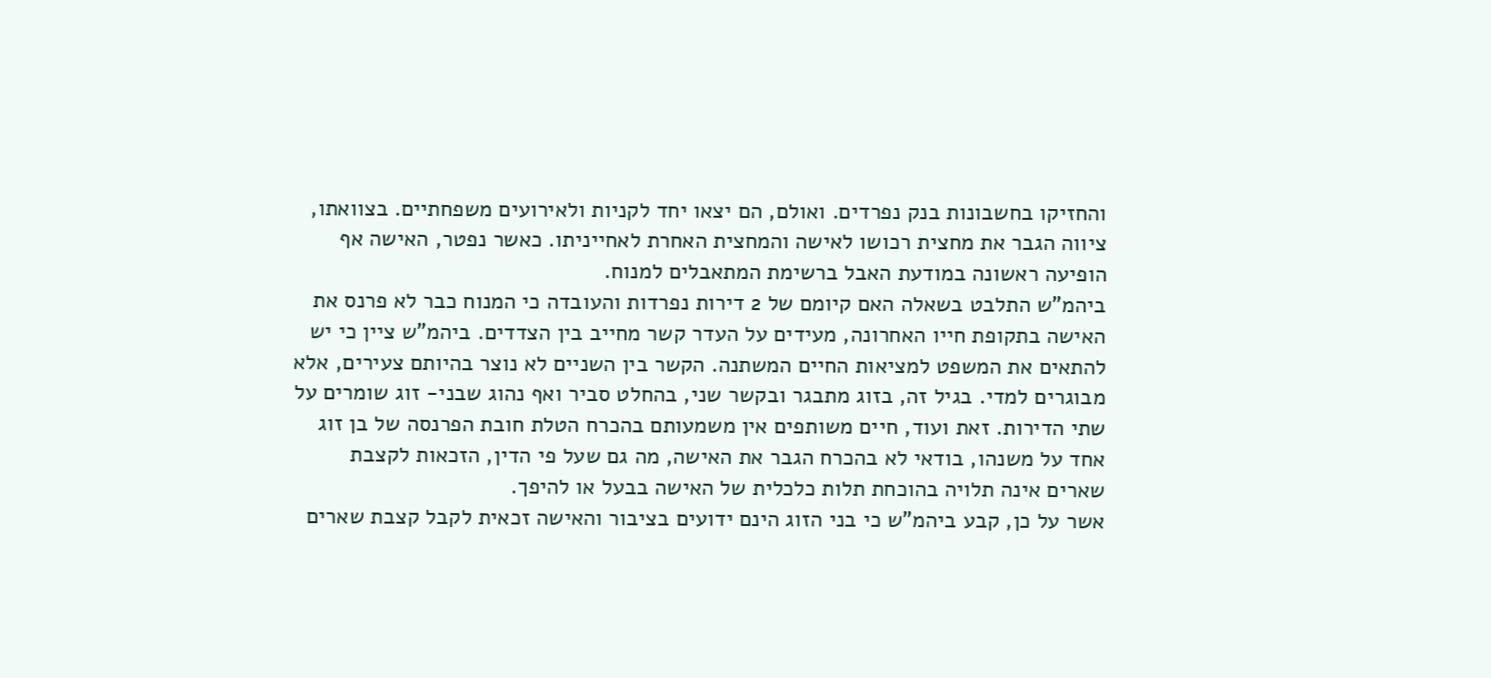והחזיקו בחשבונות בנק נפרדים. ואולם, הם יצאו יחד לקניות ולאירועים משפחתיים. בצוואתו, ציווה הגבר את מחצית רכושו לאישה והמחצית האחרת לאחייניתו. כאשר נפטר, האישה אף הופיעה ראשונה במודעת האבל ברשימת המתאבלים למנוח.
ביהמ"ש התלבט בשאלה האם קיומם של 2 דירות נפרדות והעובדה כי המנוח כבר לא פרנס את האישה בתקופת חייו האחרונה, מעידים על העדר קשר מחייב בין הצדדים. ביהמ"ש ציין כי יש להתאים את המשפט למציאות החיים המשתנה. הקשר בין השניים לא נוצר בהיותם צעירים, אלא מבוגרים למדי. בגיל זה, בזוג מתבגר ובקשר שני, בהחלט סביר ואף נהוג שבני- זוג שומרים על שתי הדירות. זאת ועוד, חיים משותפים אין משמעותם בהכרח הטלת חובת הפרנסה של בן זוג אחד על משנהו, בודאי לא בהכרח הגבר את האישה, מה גם שעל פי הדין, הזכאות לקצבת שארים אינה תלויה בהוכחת תלות כלכלית של האישה בבעל או להיפך.
אשר על כן, קבע ביהמ"ש כי בני הזוג הינם ידועים בציבור והאישה זכאית לקבל קצבת שארים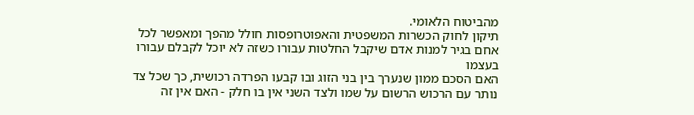מהביטוח הלאומי.
תיקון לחוק הכשרות המשפטית והאפוטרופסות חולל מהפך ומאפשר לכל אחם בגיר למנות אדם שיקבל החלטות עבורו כשזה לא יוכל לקבלם עבורו בעצמו
האם הסכם ממון שנערך בין בני הזוג ובו קבעו הפרדה רכושית, כך שכל צד נותר עם הרכוש הרשום על שמו ולצד השני אין בו חלק - האם אין זה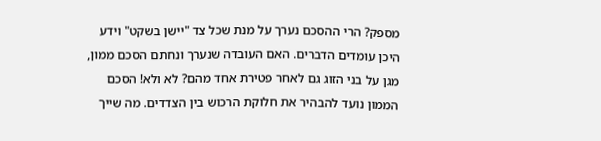מספק? הרי ההסכם נערך על מנת שכל צד "יישן בשקט" וידע היכן עומדים הדברים. האם העובדה שנערך ונחתם הסכם ממון, מגן על בני הזוג גם לאחר פטירת אחד מהם? לא ולא! הסכם הממון נועד להבהיר את חלוקת הרכוש בין הצדדים. מה שייך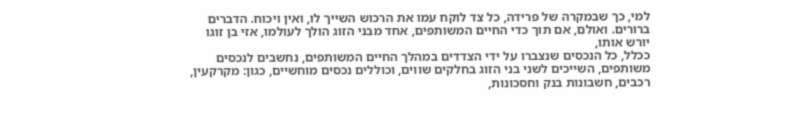למי, כך שבמקרה של פרידה, כל צד לוקח עמו את הרכוש השייך לו, ואין ויכוח. הדברים ברורים. ואולם, אם תוך כדי החיים המשותפים, אחד מבני הזוג הולך לעולמו, אזי בן זוגו יורש אותו,
ככלל, כל הנכסים שנצברו על ידי הצדדים במהלך החיים המשותפים, נחשבים לנכסים משותפים, השייכים לשני בני הזוג בחלקים שווים, וכוללים נכסים מוחשיים, כגון: מקרקעין, רכבים, חשבונות בנק וחסכונות,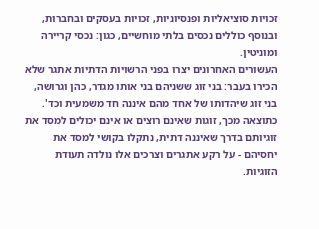זכויות סוציאליות ופנסיוניות, זכויות בעסקים ובחברות, ובנוסף כוללים נכסים בלתי מוחשיים, כגון: נכסי קריירה ומוניטין.
העשורים האחרונים יצרו בפני הרשויות הדתיות אתגר שלא הכירו בעבר: בני זוג ששניהם בני אותו מגדר, כהן וגרושה, בני זוג שיהדותו של אחד מהם איננה חד משמעית וכד'. כתוצאה מכך, זוגות שאינם רוצים או אינם יכולים למסד את זוגיותם בדרך שאיננה דתית, נתקלו בקושי למסד את יחסיהם - על רקע אתגרים וצרכים אלו נולדה תעודת הזוגיות.